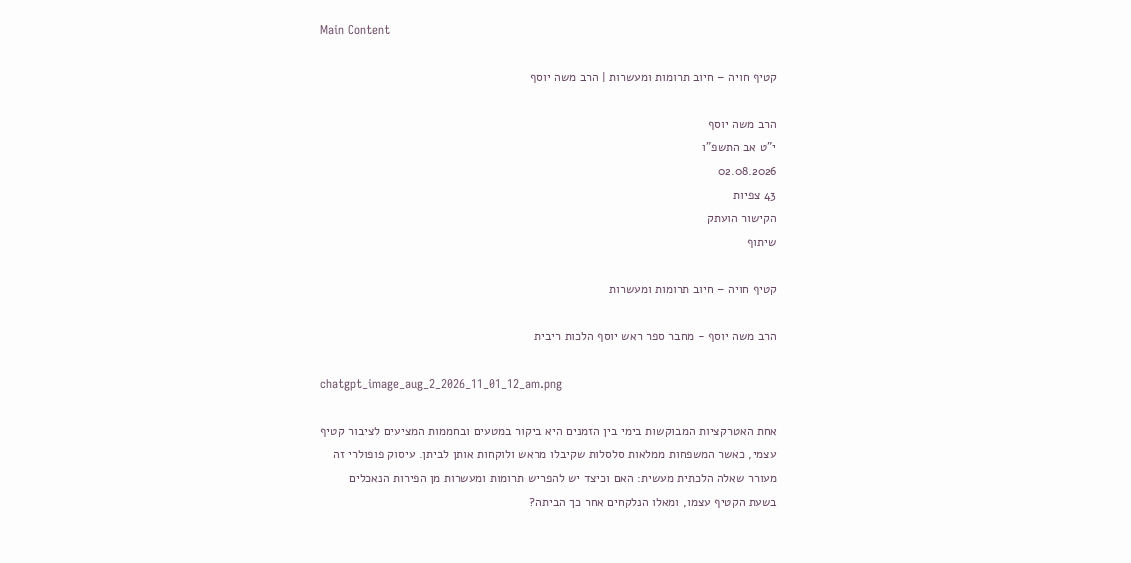Main Content

קטיף חויה – חיוב תרומות ומעשרות | הרב משה יוסף

הרב משה יוסף
י"ט אב התשפ"ו
02.08.2026
43 צפיות
הקישור הועתק
שיתוף

קטיף חויה – חיוב תרומות ומעשרות

הרב משה יוסף - מחבר ספר ראש יוסף הלכות ריבית

chatgpt_image_aug_2_2026_11_01_12_am.png

אחת האטרקציות המבוקשות בימי בין הזמנים היא ביקור במטעים ובחממות המציעים לציבור קטיף עצמי, כאשר המשפחות ממלאות סלסלות שקיבלו מראש ולוקחות אותן לביתן. עיסוק פופולרי זה מעורר שאלה הלכתית מעשית: האם וכיצד יש להפריש תרומות ומעשרות מן הפירות הנאכלים בשעת הקטיף עצמו, ומאלו הנלקחים אחר כך הביתה?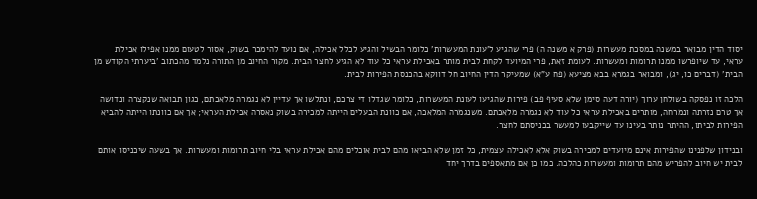יסוד הדין מבואר במשנה במסכת מעשרות (פרק א משנה ה) פרי שהגיע ל'עונת המעשרות' כלומר הבשיל והגיע לכלל אכילה, אם נועד להימכר בשוק, אסור לטעום ממנו אפילו אכילת עראי, עד שיופרשו ממנו תרומות ומעשרות. לעומת זאת, פרי המיועד לקחת לבית מותר באכילת עראי כל עוד לא הגיע לחצר הבית. מקור החיוב מן התורה נלמד מהכתוב 'ביערתי הקודש מן הבית' (דברים כו, יג), ומבואר בגמרא בבא מציעא (פח ע"א) שמעיקר הדין החיוב חל דווקא בהכנסת הפירות לבית.

הלכה זו נפסקה בשולחן ערוך (יורה דעה סימן שלא סעיף פב) פירות שהגיעו לעונת המעשרות, כלומר שגדלו די צרכם, ונתלשו אך עדיין לא נגמרה מלאכתם, כגון תבואה שנקצרה ונדושה אך טרם נזרתה ונמרחה, מותרים באכילת עראי כל עוד לא נגמרה מלאכתם. משנגמרה המלאכה, אם כוונת הבעלים הייתה למכירה בשוק נאסרה אכילת העראי; אך אם כוונתו הייתה להביא הפירות לביתו, ההיתר נותר בעינו עד שייקבעו למעשר בכניסתם לחצר.

ובנידון שלפנינו שהפירות אינם מיועדים למכירה בשוק אלא לאכילה עצמית, כל זמן שלא הביאו מהם לבית אוכלים מהם אכילת עראי בלי חיוב תרומות ומעשרות. אך בשעה שיכניסו אותם לבית יש חיוב להפריש מהם תרומות ומעשרות כהלכה. כמו כן אם מתאספים בדרך יחד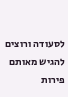לסעודה ורוצים להגיש מאותם פירות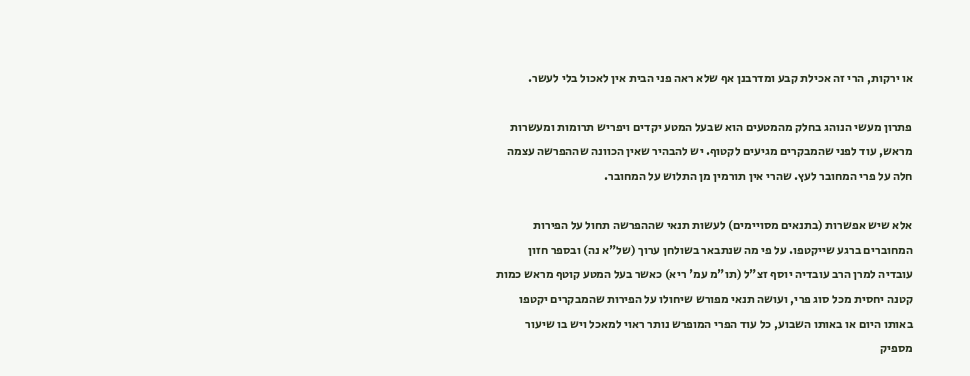או ירקות, הרי זה אכילת קבע ומדרבנן אף שלא ראה פני הבית אין לאכול בלי לעשר.

פתרון מעשי הנוהג בחלק מהמטעים הוא שבעל המטע יקדים ויפריש תרומות ומעשרות מראש, עוד לפני שהמבקרים מגיעים לקטוף. יש להבהיר שאין הכוונה שההפרשה עצמה חלה על פרי המחובר לעץ. שהרי אין תורמין מן התלוש על המחובר.

אלא שיש אפשרות (בתנאים מסויימים) לעשות תנאי שההפרשה תחול על הפירות המחוברים ברגע שייקטפו. על פי מה שנתבאר בשולחן ערוך (של"א נה) ובספר חזון עובדיה למרן הרב עובדיה יוסף זצ"ל (תו"מ עמ' ריא) כאשר בעל המטע קוטף מראש כמות קטנה יחסית מכל סוג פרי, ועושה תנאי מפורש שיחולו על הפירות שהמבקרים יקטפו באותו היום או באותו השבוע, כל עוד הפרי המופרש נותר ראוי למאכל ויש בו שיעור מספיק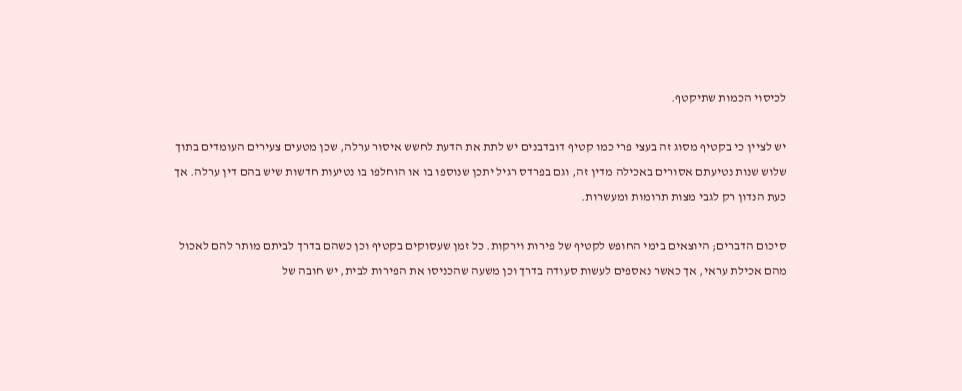לכיסוי הכמות שתיקטף.

יש לציין כי בקטיף מסוג זה בעצי פרי כמו קטיף דובדבנים יש לתת את הדעת לחשש איסור ערלה, שכן מטעים צעירים העומדים בתוך שלוש שנות נטיעתם אסורים באכילה מדין זה, וגם בפרדס רגיל יתכן שנוספו בו או הוחלפו בו נטיעות חדשות שיש בהם דין ערלה. אך כעת הנדון רק לגבי מצות תרומות ומעשרות.

סיכום הדברים; היוצאים בימי החופש לקטיף של פירות וירקות. כל זמן שעסוקים בקטיף וכן כשהם בדרך לביתם מותר להם לאכול מהם אכילת עראי, אך כאשר נאספים לעשות סעודה בדרך וכן משעה שהכניסו את הפירות לבית, יש חובה של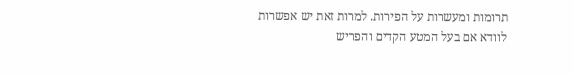תרומות ומעשרות על הפירות. למרות זאת יש אפשרות לוודא אם בעל המטע הקדים והפריש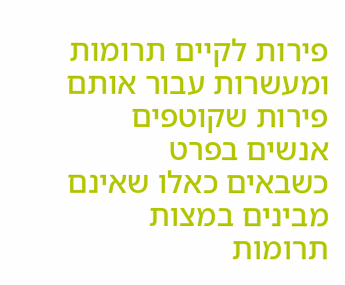פירות לקיים תרומות ומעשרות עבור אותם פירות שקוטפים אנשים בפרט כשבאים כאלו שאינם מבינים במצות תרומות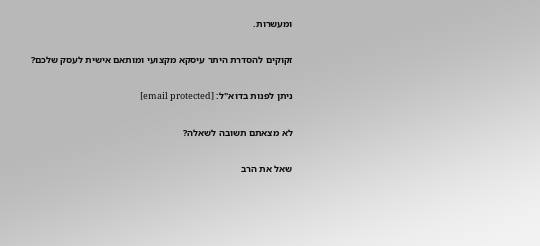ומעשרות.

זקוקים להסדרת היתר עיסקא מקצועי ומותאם אישית לעסק שלכם?

ניתן לפנות בדוא"ל: [email protected]

לא מצאתם תשובה לשאלה?

שאל את הרב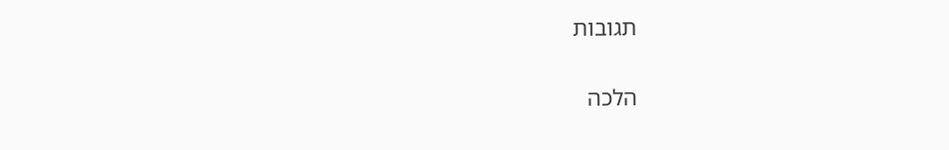תגובות

הלכה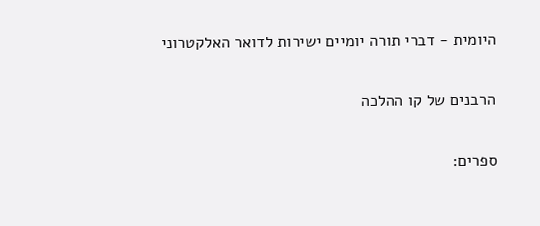היומית - דברי תורה יומיים ישירות לדואר האלקטרוני

הרבנים של קו ההלכה

ספרים: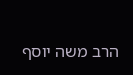הרב משה יוסף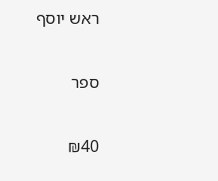ראש יוסף

ספר

₪40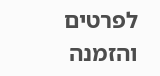לפרטים והזמנה